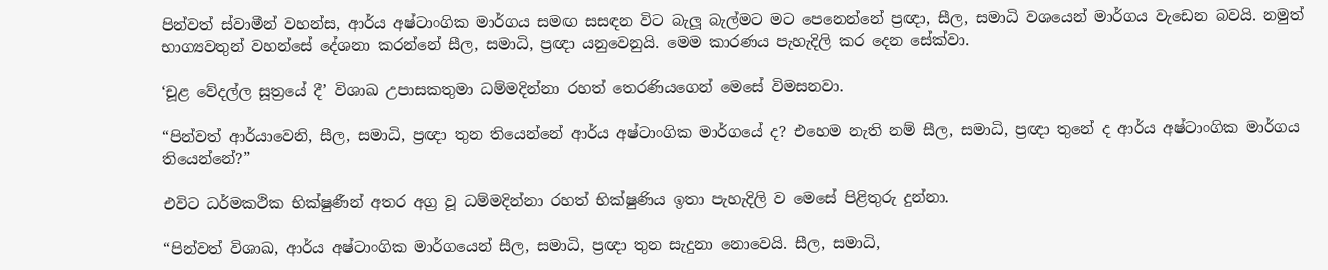පින්වත් ස්වාමීන් වහන්ස, ආර්ය අෂ්ටාංගික මාර්ගය සමඟ සසඳන විට බැලූ බැල්මට මට පෙනෙන්නේ ප්‍රඥා, සීල, සමාධි වශයෙන් මාර්ගය වැඩෙන බවයි. නමුත් භාග්‍යවතුන් වහන්සේ දේශනා කරන්නේ සීල, සමාධි, ප්‍රඥා යනුවෙනුයි. මෙම කාරණය පැහැදිලි කර දෙන සේක්වා.

‘චූළ වේදල්ල සූත්‍රයේ දී’ විශාඛ උපාසකතුමා ධම්මදින්නා රහත් තෙරණියගෙන් මෙසේ විමසනවා.

“පින්වත් ආර්යාවෙනි, සීල, සමාධි, ප්‍රඥා තුන තියෙන්නේ ආර්ය අෂ්ටාංගික මාර්ගයේ ද? එහෙම නැති නම් සීල, සමාධි, ප්‍රඥා තුනේ ද ආර්ය අෂ්ටාංගික මාර්ගය තියෙන්නේ?”

එවිට ධර්මකථික භික්ෂුණීන් අතර අග්‍ර වූ ධම්මදින්නා රහත් භික්ෂුණිය ඉතා පැහැදිලි ව මෙසේ පිළිතුරු දුන්නා.

“පින්වත් විශාඛ, ආර්ය අෂ්ටාංගික මාර්ගයෙන් සීල, සමාධි, ප්‍රඥා තුන සැදුනා නොවෙයි. සීල, සමාධි,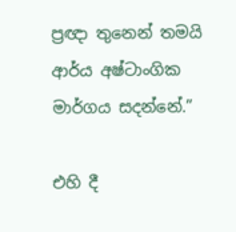ප්‍රඥා තුනෙන් තමයි ආර්ය අෂ්ටාංගික මාර්ගය සදන්නේ.”

එහි දී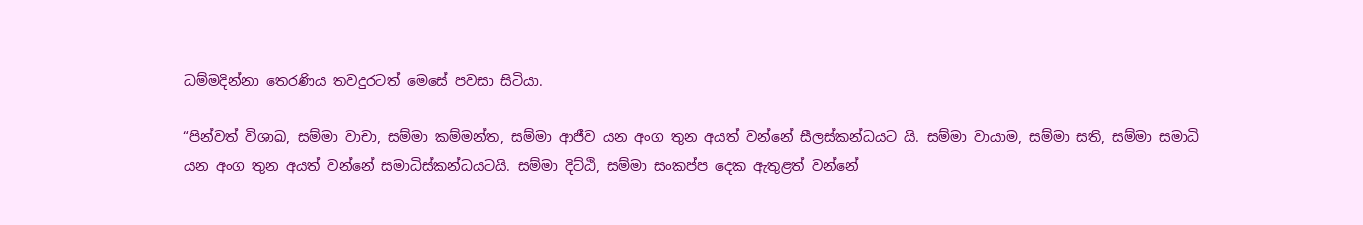ධම්මදින්නා තෙරණිය තවදුරටත් මෙසේ පවසා සිටියා.

“පින්වත් විශාඛ, සම්මා වාචා, සම්මා කම්මන්ත, සම්මා ආජීව යන අංග තුන අයත් වන්නේ සීලස්කන්ධයට යි. සම්මා වායාම, සම්මා සති, සම්මා සමාධි යන අංග තුන අයත් වන්නේ සමාධිස්කන්ධයටයි. සම්මා දිට්ඨි, සම්මා සංකප්ප දෙක ඇතුළත් වන්නේ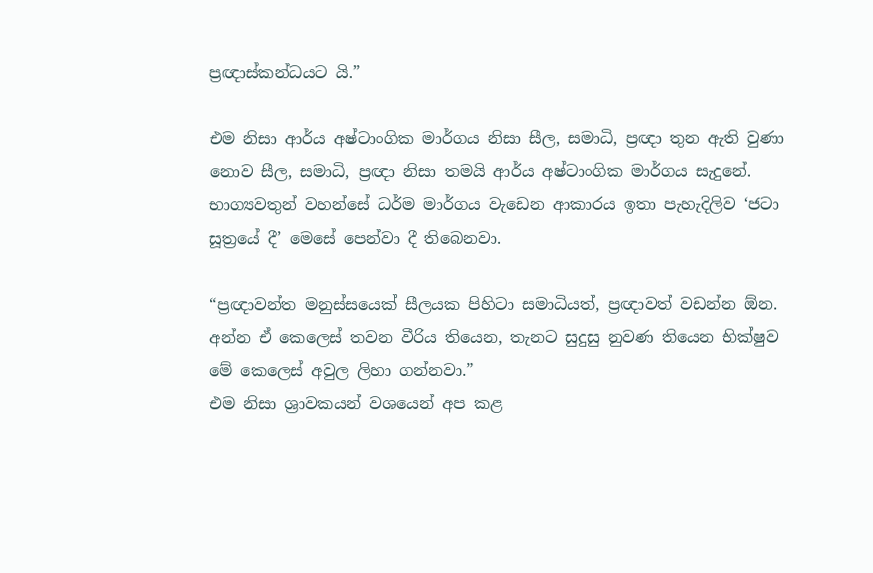ප්‍රඥාස්කන්ධයට යි.”

එම නිසා ආර්ය අෂ්ටාංගික මාර්ගය නිසා සීල, සමාධි, ප්‍රඥා තුන ඇති වුණා නොව සීල, සමාධි, ප්‍රඥා නිසා තමයි ආර්ය අෂ්ටාංගික මාර්ගය සැදුනේ. භාග්‍යවතුන් වහන්සේ ධර්ම මාර්ගය වැඩෙන ආකාරය ඉතා පැහැදිලිව ‘ජටා සූත්‍රයේ දී’ මෙසේ පෙන්වා දී තිබෙනවා.

“ප්‍රඥාවන්ත මනුස්සයෙක් සීලයක පිහිටා සමාධියත්, ප්‍රඥාවත් වඩන්න ඕන. අන්න ඒ කෙලෙස් තවන වීරිය තියෙන, තැනට සුදුසු නුවණ තියෙන භික්ෂුව මේ කෙලෙස් අවුල ලිහා ගන්නවා.”
එම නිසා ශ්‍රාවකයන් වශයෙන් අප කළ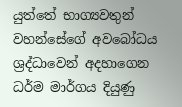යුත්තේ භාග්‍යවතුන් වහන්සේගේ අවබෝධය ශ්‍රද්ධාවෙන් අදහාගෙන ධර්ම මාර්ගය දියුණු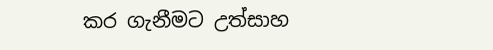කර ගැනීමට උත්සාහ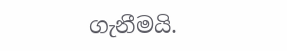ගැනීමයි.